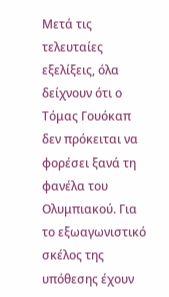Μετά τις τελευταίες εξελίξεις, όλα δείχνουν ότι ο Τόμας Γουόκαπ δεν πρόκειται να φορέσει ξανά τη φανέλα του Ολυμπιακού. Για το εξωαγωνιστικό σκέλος της υπόθεσης έχουν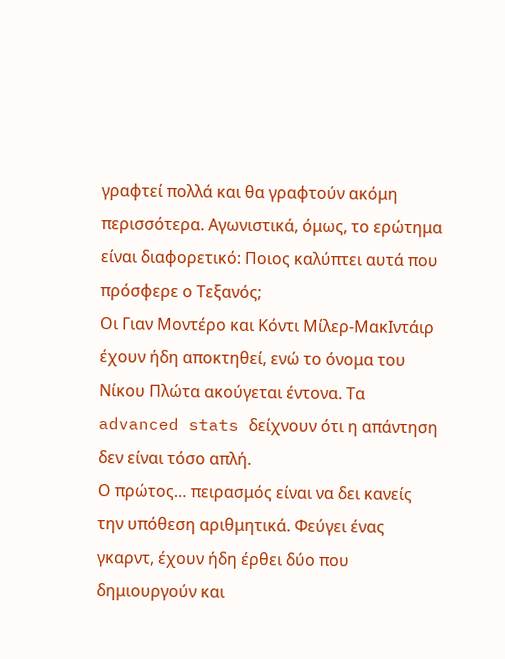γραφτεί πολλά και θα γραφτούν ακόμη περισσότερα. Αγωνιστικά, όμως, το ερώτημα είναι διαφορετικό: Ποιος καλύπτει αυτά που πρόσφερε ο Τεξανός;
Οι Γιαν Μοντέρο και Κόντι Μίλερ-ΜακΙντάιρ έχουν ήδη αποκτηθεί, ενώ το όνομα του Νίκου Πλώτα ακούγεται έντονα. Τα advanced stats δείχνουν ότι η απάντηση δεν είναι τόσο απλή.
Ο πρώτος… πειρασμός είναι να δει κανείς την υπόθεση αριθμητικά. Φεύγει ένας γκαρντ, έχουν ήδη έρθει δύο που δημιουργούν και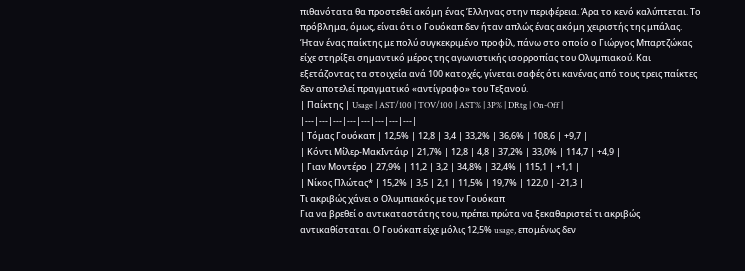πιθανότατα θα προστεθεί ακόμη ένας Έλληνας στην περιφέρεια. Άρα το κενό καλύπτεται. Το πρόβλημα, όμως, είναι ότι ο Γουόκαπ δεν ήταν απλώς ένας ακόμη χειριστής της μπάλας.
Ήταν ένας παίκτης με πολύ συγκεκριμένο προφίλ, πάνω στο οποίο ο Γιώργος Μπαρτζώκας είχε στηρίξει σημαντικό μέρος της αγωνιστικής ισορροπίας του Ολυμπιακού. Και εξετάζοντας τα στοιχεία ανά 100 κατοχές, γίνεται σαφές ότι κανένας από τους τρεις παίκτες δεν αποτελεί πραγματικό «αντίγραφο» του Τεξανού.
| Παίκτης | Usage | AST/100 | TOV/100 | AST% | 3P% | DRtg | On-Off |
|---|---|---|---|---|---|---|---|
| Τόμας Γουόκαπ | 12,5% | 12,8 | 3,4 | 33,2% | 36,6% | 108,6 | +9,7 |
| Κόντι Μίλερ-ΜακΙντάιρ | 21,7% | 12,8 | 4,8 | 37,2% | 33,0% | 114,7 | +4,9 |
| Γιαν Μοντέρο | 27,9% | 11,2 | 3,2 | 34,8% | 32,4% | 115,1 | +1,1 |
| Νίκος Πλώτας* | 15,2% | 3,5 | 2,1 | 11,5% | 19,7% | 122,0 | -21,3 |
Τι ακριβώς χάνει ο Ολυμπιακός με τον Γουόκαπ
Για να βρεθεί ο αντικαταστάτης του, πρέπει πρώτα να ξεκαθαριστεί τι ακριβώς αντικαθίσταται. Ο Γουόκαπ είχε μόλις 12,5% usage, επομένως δεν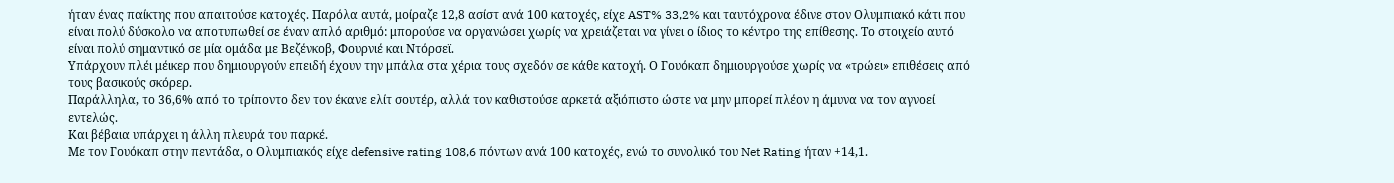ήταν ένας παίκτης που απαιτούσε κατοχές. Παρόλα αυτά, μοίραζε 12,8 ασίστ ανά 100 κατοχές, είχε AST% 33,2% και ταυτόχρονα έδινε στον Ολυμπιακό κάτι που είναι πολύ δύσκολο να αποτυπωθεί σε έναν απλό αριθμό: μπορούσε να οργανώσει χωρίς να χρειάζεται να γίνει ο ίδιος το κέντρο της επίθεσης. Το στοιχείο αυτό είναι πολύ σημαντικό σε μία ομάδα με Βεζένκοβ, Φουρνιέ και Ντόρσεϊ.
Υπάρχουν πλέι μέικερ που δημιουργούν επειδή έχουν την μπάλα στα χέρια τους σχεδόν σε κάθε κατοχή. Ο Γουόκαπ δημιουργούσε χωρίς να «τρώει» επιθέσεις από τους βασικούς σκόρερ.
Παράλληλα, το 36,6% από το τρίποντο δεν τον έκανε ελίτ σουτέρ, αλλά τον καθιστούσε αρκετά αξιόπιστο ώστε να μην μπορεί πλέον η άμυνα να τον αγνοεί εντελώς.
Και βέβαια υπάρχει η άλλη πλευρά του παρκέ.
Με τον Γουόκαπ στην πεντάδα, ο Ολυμπιακός είχε defensive rating 108,6 πόντων ανά 100 κατοχές, ενώ το συνολικό του Net Rating ήταν +14,1.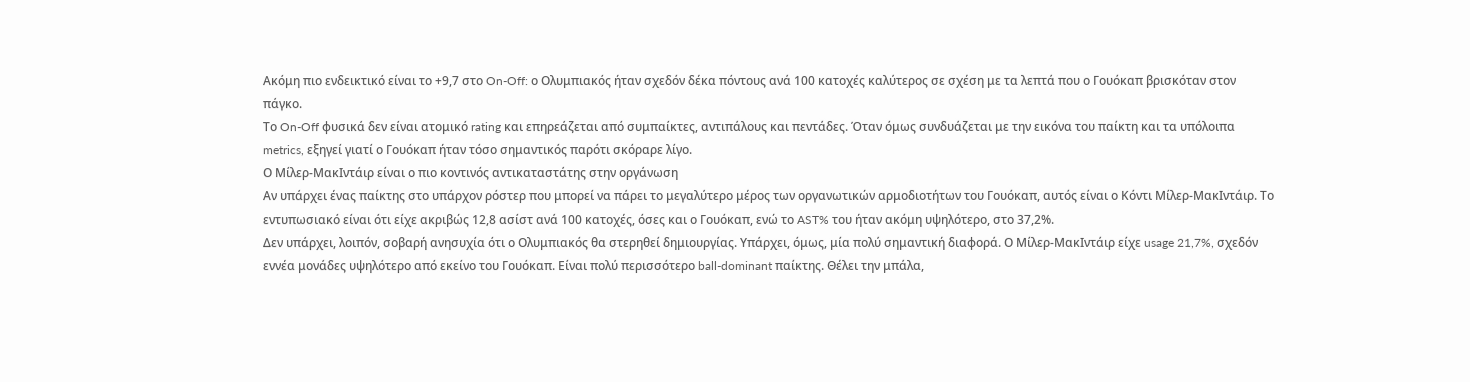Ακόμη πιο ενδεικτικό είναι το +9,7 στο On-Off: ο Ολυμπιακός ήταν σχεδόν δέκα πόντους ανά 100 κατοχές καλύτερος σε σχέση με τα λεπτά που ο Γουόκαπ βρισκόταν στον πάγκο.
Το On-Off φυσικά δεν είναι ατομικό rating και επηρεάζεται από συμπαίκτες, αντιπάλους και πεντάδες. Όταν όμως συνδυάζεται με την εικόνα του παίκτη και τα υπόλοιπα metrics, εξηγεί γιατί ο Γουόκαπ ήταν τόσο σημαντικός παρότι σκόραρε λίγο.
Ο Μίλερ-ΜακΙντάιρ είναι ο πιο κοντινός αντικαταστάτης στην οργάνωση
Αν υπάρχει ένας παίκτης στο υπάρχον ρόστερ που μπορεί να πάρει το μεγαλύτερο μέρος των οργανωτικών αρμοδιοτήτων του Γουόκαπ, αυτός είναι ο Κόντι Μίλερ-ΜακΙντάιρ. Το εντυπωσιακό είναι ότι είχε ακριβώς 12,8 ασίστ ανά 100 κατοχές, όσες και ο Γουόκαπ, ενώ το AST% του ήταν ακόμη υψηλότερο, στο 37,2%.
Δεν υπάρχει, λοιπόν, σοβαρή ανησυχία ότι ο Ολυμπιακός θα στερηθεί δημιουργίας. Υπάρχει, όμως, μία πολύ σημαντική διαφορά. Ο Μίλερ-ΜακΙντάιρ είχε usage 21,7%, σχεδόν εννέα μονάδες υψηλότερο από εκείνο του Γουόκαπ. Είναι πολύ περισσότερο ball-dominant παίκτης. Θέλει την μπάλα,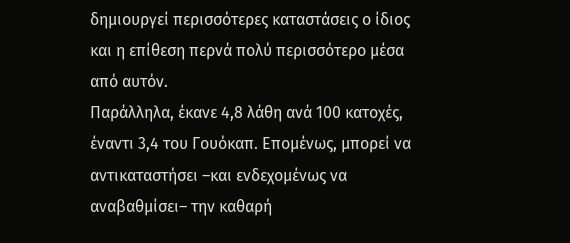δημιουργεί περισσότερες καταστάσεις ο ίδιος και η επίθεση περνά πολύ περισσότερο μέσα από αυτόν.
Παράλληλα, έκανε 4,8 λάθη ανά 100 κατοχές, έναντι 3,4 του Γουόκαπ. Επομένως, μπορεί να αντικαταστήσει –και ενδεχομένως να αναβαθμίσει– την καθαρή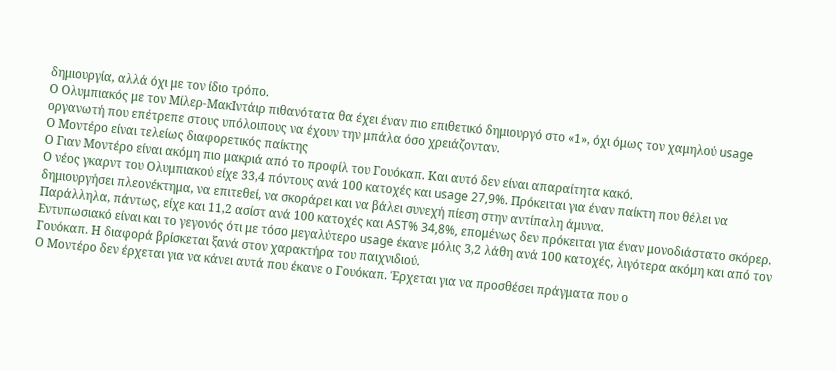δημιουργία, αλλά όχι με τον ίδιο τρόπο.
Ο Ολυμπιακός με τον Μίλερ-ΜακΙντάιρ πιθανότατα θα έχει έναν πιο επιθετικό δημιουργό στο «1», όχι όμως τον χαμηλού usage οργανωτή που επέτρεπε στους υπόλοιπους να έχουν την μπάλα όσο χρειάζονταν.
Ο Μοντέρο είναι τελείως διαφορετικός παίκτης
Ο Γιαν Μοντέρο είναι ακόμη πιο μακριά από το προφίλ του Γουόκαπ. Και αυτό δεν είναι απαραίτητα κακό.
Ο νέος γκαρντ του Ολυμπιακού είχε 33,4 πόντους ανά 100 κατοχές και usage 27,9%. Πρόκειται για έναν παίκτη που θέλει να δημιουργήσει πλεονέκτημα, να επιτεθεί, να σκοράρει και να βάλει συνεχή πίεση στην αντίπαλη άμυνα.
Παράλληλα, πάντως, είχε και 11,2 ασίστ ανά 100 κατοχές και AST% 34,8%, επομένως δεν πρόκειται για έναν μονοδιάστατο σκόρερ. Εντυπωσιακό είναι και το γεγονός ότι με τόσο μεγαλύτερο usage έκανε μόλις 3,2 λάθη ανά 100 κατοχές, λιγότερα ακόμη και από τον Γουόκαπ. Η διαφορά βρίσκεται ξανά στον χαρακτήρα του παιχνιδιού.
Ο Μοντέρο δεν έρχεται για να κάνει αυτά που έκανε ο Γουόκαπ. Έρχεται για να προσθέσει πράγματα που ο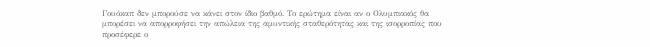Γουόκαπ δεν μπορούσε να κάνει στον ίδιο βαθμό. Το ερώτημα είναι αν ο Ολυμπιακός θα μπορέσει να απορροφήσει την απώλεια της αμυντικής σταθερότητας και της ισορροπίας που προσέφερε ο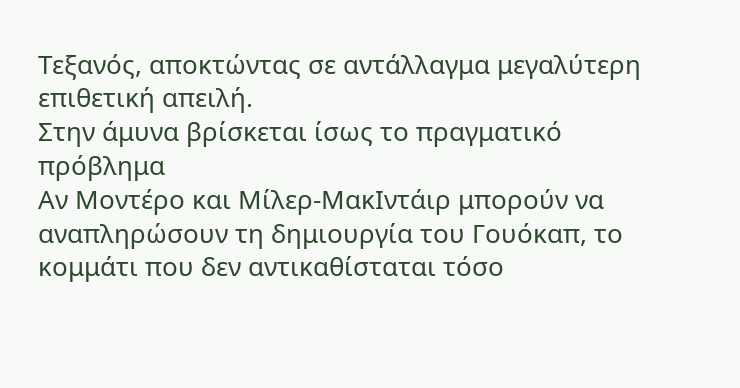Τεξανός, αποκτώντας σε αντάλλαγμα μεγαλύτερη επιθετική απειλή.
Στην άμυνα βρίσκεται ίσως το πραγματικό πρόβλημα
Αν Μοντέρο και Μίλερ-ΜακΙντάιρ μπορούν να αναπληρώσουν τη δημιουργία του Γουόκαπ, το κομμάτι που δεν αντικαθίσταται τόσο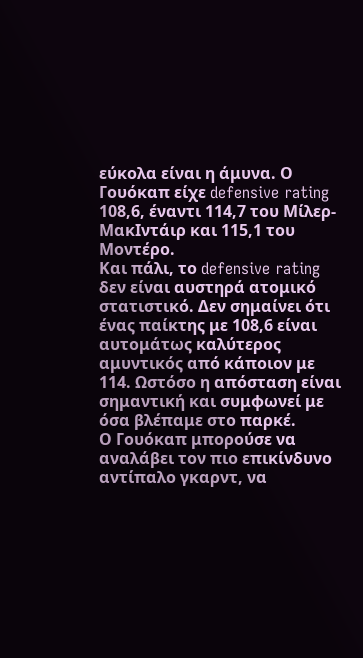εύκολα είναι η άμυνα. Ο Γουόκαπ είχε defensive rating 108,6, έναντι 114,7 του Μίλερ-ΜακΙντάιρ και 115,1 του Μοντέρο.
Και πάλι, το defensive rating δεν είναι αυστηρά ατομικό στατιστικό. Δεν σημαίνει ότι ένας παίκτης με 108,6 είναι αυτομάτως καλύτερος αμυντικός από κάποιον με 114. Ωστόσο η απόσταση είναι σημαντική και συμφωνεί με όσα βλέπαμε στο παρκέ.
Ο Γουόκαπ μπορούσε να αναλάβει τον πιο επικίνδυνο αντίπαλο γκαρντ, να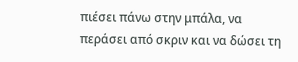πιέσει πάνω στην μπάλα, να περάσει από σκριν και να δώσει τη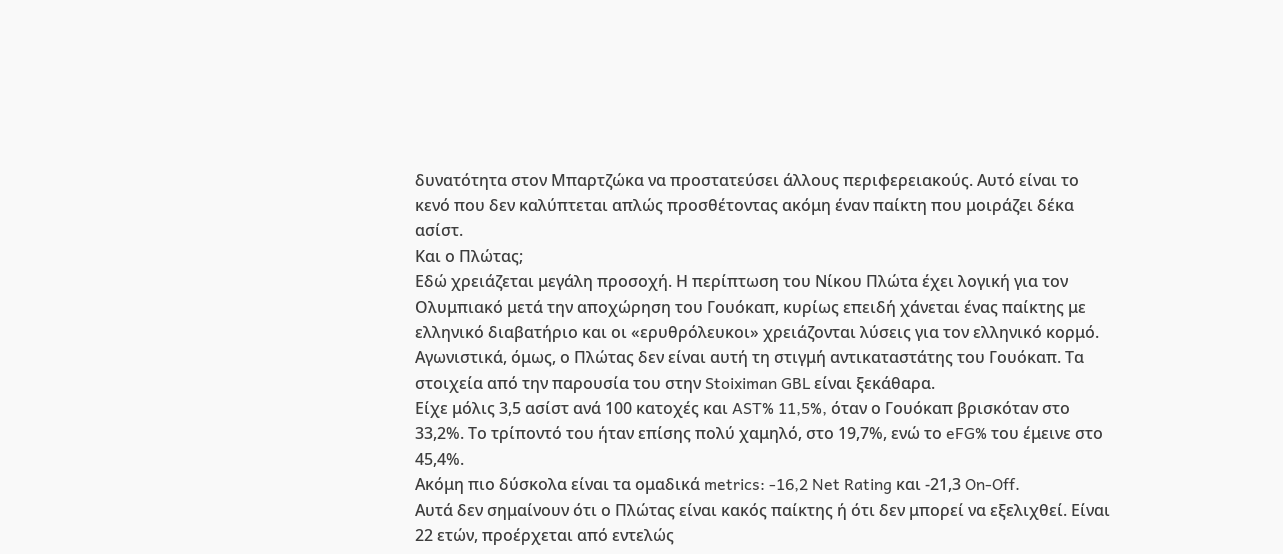δυνατότητα στον Μπαρτζώκα να προστατεύσει άλλους περιφερειακούς. Αυτό είναι το κενό που δεν καλύπτεται απλώς προσθέτοντας ακόμη έναν παίκτη που μοιράζει δέκα ασίστ.
Και ο Πλώτας;
Εδώ χρειάζεται μεγάλη προσοχή. Η περίπτωση του Νίκου Πλώτα έχει λογική για τον Ολυμπιακό μετά την αποχώρηση του Γουόκαπ, κυρίως επειδή χάνεται ένας παίκτης με ελληνικό διαβατήριο και οι «ερυθρόλευκοι» χρειάζονται λύσεις για τον ελληνικό κορμό. Αγωνιστικά, όμως, ο Πλώτας δεν είναι αυτή τη στιγμή αντικαταστάτης του Γουόκαπ. Τα στοιχεία από την παρουσία του στην Stoiximan GBL είναι ξεκάθαρα.
Είχε μόλις 3,5 ασίστ ανά 100 κατοχές και AST% 11,5%, όταν ο Γουόκαπ βρισκόταν στο 33,2%. Το τρίποντό του ήταν επίσης πολύ χαμηλό, στο 19,7%, ενώ το eFG% του έμεινε στο 45,4%.
Ακόμη πιο δύσκολα είναι τα ομαδικά metrics: -16,2 Net Rating και -21,3 On-Off.
Αυτά δεν σημαίνουν ότι ο Πλώτας είναι κακός παίκτης ή ότι δεν μπορεί να εξελιχθεί. Είναι 22 ετών, προέρχεται από εντελώς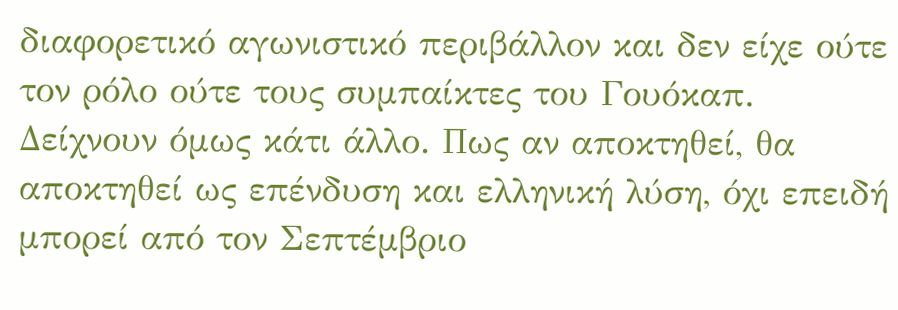διαφορετικό αγωνιστικό περιβάλλον και δεν είχε ούτε τον ρόλο ούτε τους συμπαίκτες του Γουόκαπ.
Δείχνουν όμως κάτι άλλο. Πως αν αποκτηθεί, θα αποκτηθεί ως επένδυση και ελληνική λύση, όχι επειδή μπορεί από τον Σεπτέμβριο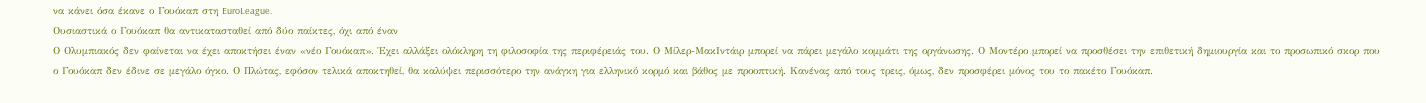να κάνει όσα έκανε ο Γουόκαπ στη EuroLeague.
Ουσιαστικά ο Γουόκαπ θα αντικατασταθεί από δύο παίκτες, όχι από έναν
Ο Ολυμπιακός δεν φαίνεται να έχει αποκτήσει έναν «νέο Γουόκαπ». Έχει αλλάξει ολόκληρη τη φιλοσοφία της περιφέρειάς του. Ο Μίλερ-ΜακΙντάιρ μπορεί να πάρει μεγάλο κομμάτι της οργάνωσης. Ο Μοντέρο μπορεί να προσθέσει την επιθετική δημιουργία και το προσωπικό σκορ που ο Γουόκαπ δεν έδινε σε μεγάλο όγκο. Ο Πλώτας, εφόσον τελικά αποκτηθεί, θα καλύψει περισσότερο την ανάγκη για ελληνικό κορμό και βάθος με προοπτική. Κανένας από τους τρεις, όμως, δεν προσφέρει μόνος του το πακέτο Γουόκαπ.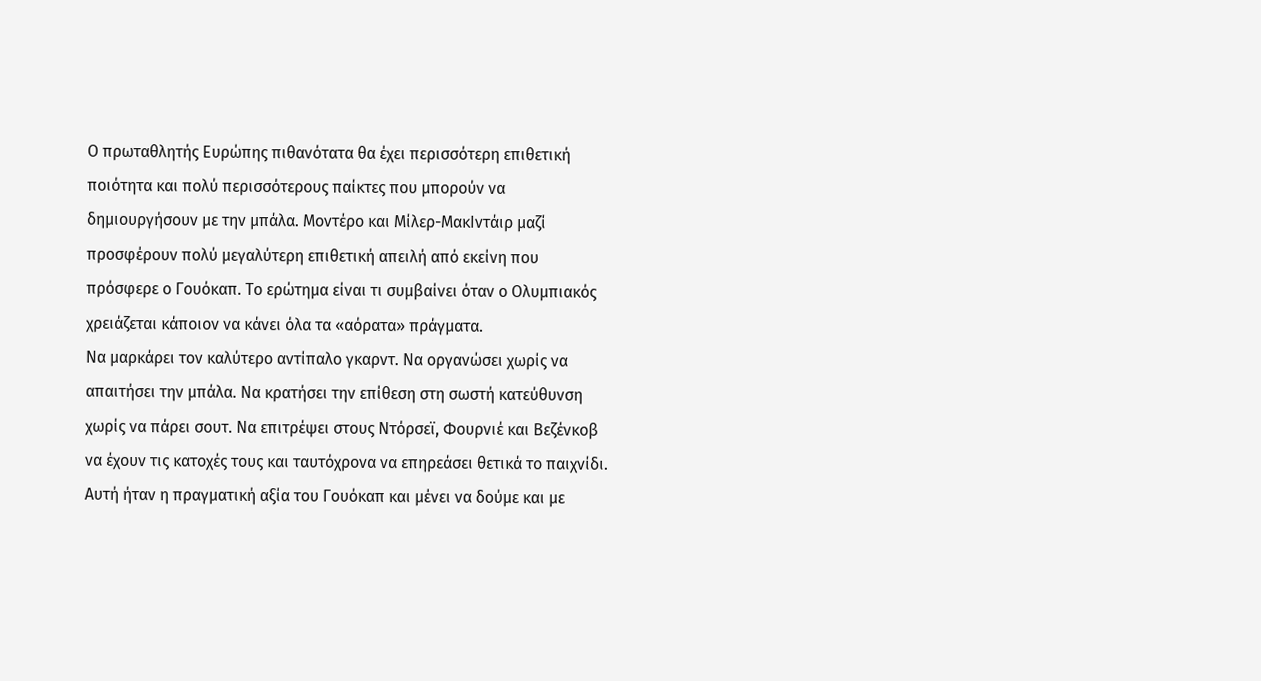Ο πρωταθλητής Ευρώπης πιθανότατα θα έχει περισσότερη επιθετική ποιότητα και πολύ περισσότερους παίκτες που μπορούν να δημιουργήσουν με την μπάλα. Μοντέρο και Μίλερ-ΜακΙντάιρ μαζί προσφέρουν πολύ μεγαλύτερη επιθετική απειλή από εκείνη που πρόσφερε ο Γουόκαπ. Το ερώτημα είναι τι συμβαίνει όταν ο Ολυμπιακός χρειάζεται κάποιον να κάνει όλα τα «αόρατα» πράγματα.
Να μαρκάρει τον καλύτερο αντίπαλο γκαρντ. Να οργανώσει χωρίς να απαιτήσει την μπάλα. Να κρατήσει την επίθεση στη σωστή κατεύθυνση χωρίς να πάρει σουτ. Να επιτρέψει στους Ντόρσεϊ, Φουρνιέ και Βεζένκοβ να έχουν τις κατοχές τους και ταυτόχρονα να επηρεάσει θετικά το παιχνίδι. Αυτή ήταν η πραγματική αξία του Γουόκαπ και μένει να δούμε και με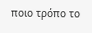ποιο τρόπο το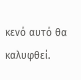κενό αυτό θα καλυφθεί.